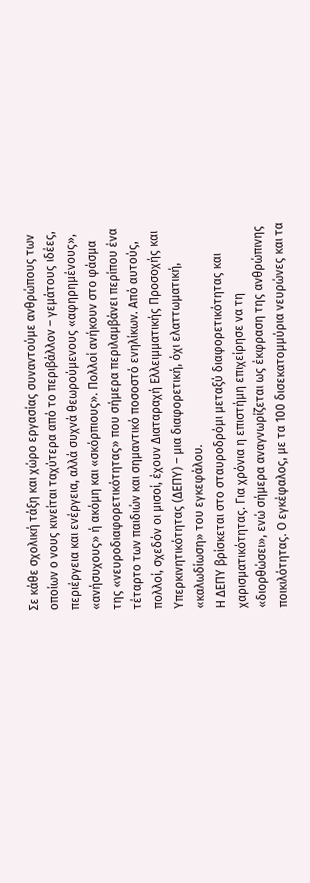Σε κάθε σχολική τάξη και χώρο εργασίας συναντούμε ανθρώπους των οποίων ο νους κινείται ταχύτερα από το περιβάλλον – γεμάτους ιδέες, περιέργεια και ενέργεια, αλλά συχνά θεωρούμενους «αφηρημένους», «ανήσυχους» ή ακόμη και «σκόρπιους». Πολλοί ανήκουν στο φάσμα της «νευροδιαφορετικότητας» που σήμερα περιλαμβάνει περίπου ένα τέταρτο των παιδιών και σημαντικό ποσοστό ενηλίκων. Από αυτούς, πολλοί, σχεδόν οι μισοί, έχουν Διαταραχή Ελλειμματικής Προσοχής και Υπερκινητικότητας (ΔΕΠΥ) – μια διαφορετική, όχι ελαττωματική, «καλωδίωση» του εγκεφάλου.
Η ΔΕΠΥ βρίσκεται στο σταυροδρόμι μεταξύ διαφορετικότητας και χαρισματικότητας. Για χρόνια η επιστήμη επιχείρησε να τη «διορθώσει», ενώ σήμερα αναγνωρίζεται ως έκφραση της ανθρώπινης ποικιλότητας. Ο εγκέφαλος, με τα 100 δισεκατομμύρια νευρώνες και τα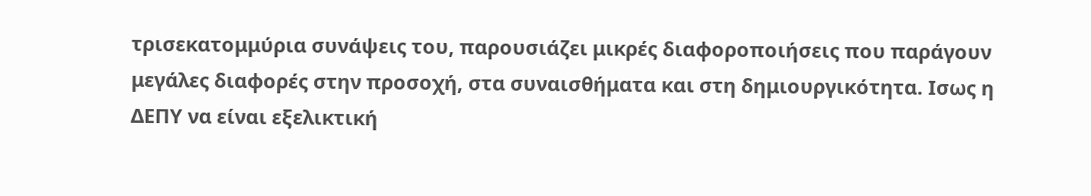τρισεκατομμύρια συνάψεις του, παρουσιάζει μικρές διαφοροποιήσεις που παράγουν μεγάλες διαφορές στην προσοχή, στα συναισθήματα και στη δημιουργικότητα. Iσως η ΔΕΠΥ να είναι εξελικτική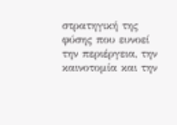στρατηγική της φύσης που ευνοεί την περιέργεια, την καινοτομία και την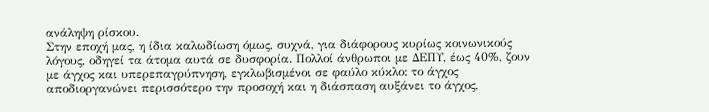ανάληψη ρίσκου.
Στην εποχή μας, η ίδια καλωδίωση όμως, συχνά, για διάφορους κυρίως κοινωνικούς λόγους, οδηγεί τα άτομα αυτά σε δυσφορία. Πολλοί άνθρωποι με ΔΕΠΥ, έως 40%, ζουν με άγχος και υπερεπαγρύπνηση, εγκλωβισμένοι σε φαύλο κύκλο: το άγχος αποδιοργανώνει περισσότερο την προσοχή και η διάσπαση αυξάνει το άγχος,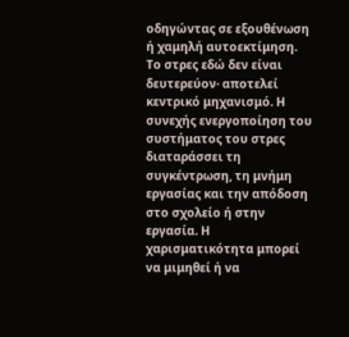οδηγώντας σε εξουθένωση ή χαμηλή αυτοεκτίμηση.
Το στρες εδώ δεν είναι δευτερεύον· αποτελεί κεντρικό μηχανισμό. Η συνεχής ενεργοποίηση του συστήματος του στρες διαταράσσει τη συγκέντρωση, τη μνήμη εργασίας και την απόδοση στο σχολείο ή στην εργασία. Η χαρισματικότητα μπορεί να μιμηθεί ή να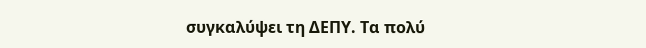συγκαλύψει τη ΔΕΠΥ. Τα πολύ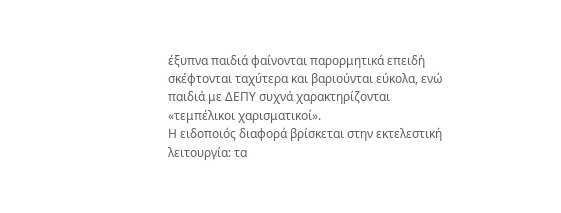έξυπνα παιδιά φαίνονται παρορμητικά επειδή σκέφτονται ταχύτερα και βαριούνται εύκολα, ενώ παιδιά με ΔΕΠΥ συχνά χαρακτηρίζονται «τεμπέλικοι χαρισματικοί».
Η ειδοποιός διαφορά βρίσκεται στην εκτελεστική λειτουργία: τα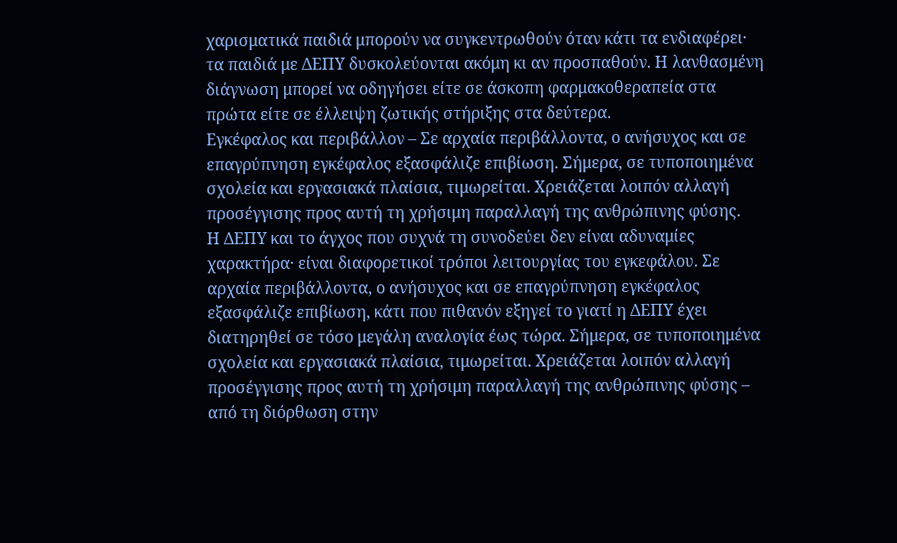χαρισματικά παιδιά μπορούν να συγκεντρωθούν όταν κάτι τα ενδιαφέρει· τα παιδιά με ΔΕΠΥ δυσκολεύονται ακόμη κι αν προσπαθούν. Η λανθασμένη διάγνωση μπορεί να οδηγήσει είτε σε άσκοπη φαρμακοθεραπεία στα πρώτα είτε σε έλλειψη ζωτικής στήριξης στα δεύτερα.
Εγκέφαλος και περιβάλλον – Σε αρχαία περιβάλλοντα, ο ανήσυχος και σε επαγρύπνηση εγκέφαλος εξασφάλιζε επιβίωση. Σήμερα, σε τυποποιημένα σχολεία και εργασιακά πλαίσια, τιμωρείται. Χρειάζεται λοιπόν αλλαγή προσέγγισης προς αυτή τη χρήσιμη παραλλαγή της ανθρώπινης φύσης.
Η ΔΕΠΥ και το άγχος που συχνά τη συνοδεύει δεν είναι αδυναμίες χαρακτήρα· είναι διαφορετικοί τρόποι λειτουργίας του εγκεφάλου. Σε αρχαία περιβάλλοντα, ο ανήσυχος και σε επαγρύπνηση εγκέφαλος εξασφάλιζε επιβίωση, κάτι που πιθανόν εξηγεί το γιατί η ΔΕΠΥ έχει διατηρηθεί σε τόσο μεγάλη αναλογία έως τώρα. Σήμερα, σε τυποποιημένα σχολεία και εργασιακά πλαίσια, τιμωρείται. Χρειάζεται λοιπόν αλλαγή προσέγγισης προς αυτή τη χρήσιμη παραλλαγή της ανθρώπινης φύσης – από τη διόρθωση στην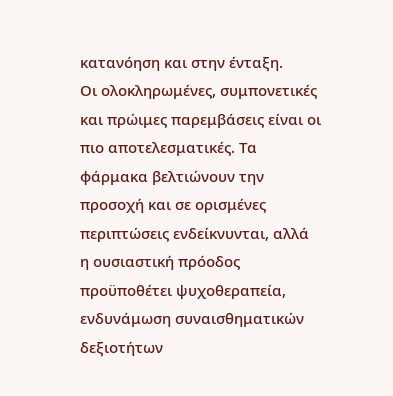κατανόηση και στην ένταξη.
Οι ολοκληρωμένες, συμπονετικές και πρώιμες παρεμβάσεις είναι οι πιο αποτελεσματικές. Τα φάρμακα βελτιώνουν την προσοχή και σε ορισμένες περιπτώσεις ενδείκνυνται, αλλά η ουσιαστική πρόοδος προϋποθέτει ψυχοθεραπεία, ενδυνάμωση συναισθηματικών δεξιοτήτων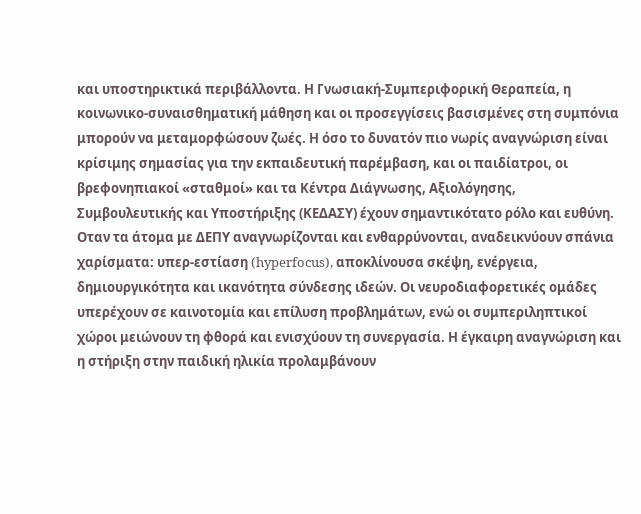και υποστηρικτικά περιβάλλοντα. Η Γνωσιακή-Συμπεριφορική Θεραπεία, η κοινωνικο-συναισθηματική μάθηση και οι προσεγγίσεις βασισμένες στη συμπόνια μπορούν να μεταμορφώσουν ζωές. Η όσο το δυνατόν πιο νωρίς αναγνώριση είναι κρίσιμης σημασίας για την εκπαιδευτική παρέμβαση, και οι παιδίατροι, οι βρεφονηπιακοί «σταθμοί» και τα Κέντρα Διάγνωσης, Αξιολόγησης, Συμβουλευτικής και Υποστήριξης (ΚΕΔΑΣΥ) έχουν σημαντικότατο ρόλο και ευθύνη.
Οταν τα άτομα με ΔΕΠΥ αναγνωρίζονται και ενθαρρύνονται, αναδεικνύουν σπάνια χαρίσματα: υπερ-εστίαση (hyperfocus), αποκλίνουσα σκέψη, ενέργεια, δημιουργικότητα και ικανότητα σύνδεσης ιδεών. Οι νευροδιαφορετικές ομάδες υπερέχουν σε καινοτομία και επίλυση προβλημάτων, ενώ οι συμπεριληπτικοί χώροι μειώνουν τη φθορά και ενισχύουν τη συνεργασία. Η έγκαιρη αναγνώριση και η στήριξη στην παιδική ηλικία προλαμβάνουν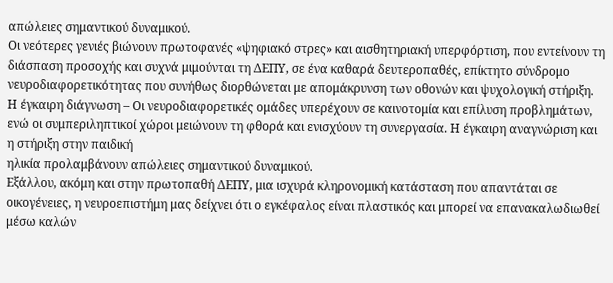απώλειες σημαντικού δυναμικού.
Οι νεότερες γενιές βιώνουν πρωτοφανές «ψηφιακό στρες» και αισθητηριακή υπερφόρτιση, που εντείνουν τη διάσπαση προσοχής και συχνά μιμούνται τη ΔΕΠΥ, σε ένα καθαρά δευτεροπαθές, επίκτητο σύνδρομο νευροδιαφορετικότητας που συνήθως διορθώνεται με απομάκρυνση των οθονών και ψυχολογική στήριξη.
Η έγκαιρη διάγνωση – Οι νευροδιαφορετικές ομάδες υπερέχουν σε καινοτομία και επίλυση προβλημάτων, ενώ οι συμπεριληπτικοί χώροι μειώνουν τη φθορά και ενισχύουν τη συνεργασία. Η έγκαιρη αναγνώριση και η στήριξη στην παιδική
ηλικία προλαμβάνουν απώλειες σημαντικού δυναμικού.
Εξάλλου, ακόμη και στην πρωτοπαθή ΔΕΠΥ, μια ισχυρά κληρονομική κατάσταση που απαντάται σε οικογένειες, η νευροεπιστήμη μας δείχνει ότι ο εγκέφαλος είναι πλαστικός και μπορεί να επανακαλωδιωθεί μέσω καλών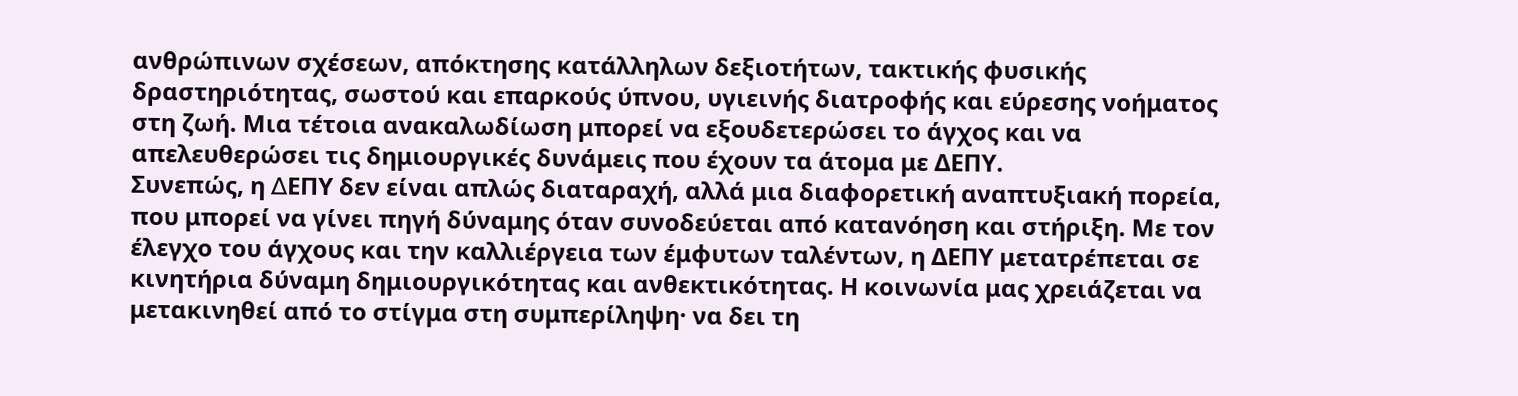ανθρώπινων σχέσεων, απόκτησης κατάλληλων δεξιοτήτων, τακτικής φυσικής δραστηριότητας, σωστού και επαρκούς ύπνου, υγιεινής διατροφής και εύρεσης νοήματος στη ζωή. Μια τέτοια ανακαλωδίωση μπορεί να εξουδετερώσει το άγχος και να απελευθερώσει τις δημιουργικές δυνάμεις που έχουν τα άτομα με ΔΕΠΥ.
Συνεπώς, η ∆ΕΠΥ δεν είναι απλώς διαταραχή, αλλά μια διαφορετική αναπτυξιακή πορεία, που μπορεί να γίνει πηγή δύναμης όταν συνοδεύεται από κατανόηση και στήριξη. Με τον έλεγχο του άγχους και την καλλιέργεια των έμφυτων ταλέντων, η ΔΕΠΥ μετατρέπεται σε κινητήρια δύναμη δημιουργικότητας και ανθεκτικότητας. Η κοινωνία μας χρειάζεται να μετακινηθεί από το στίγμα στη συμπερίληψη· να δει τη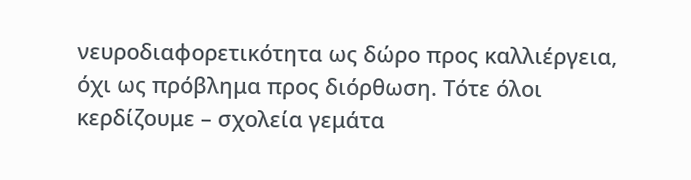νευροδιαφορετικότητα ως δώρο προς καλλιέργεια, όχι ως πρόβλημα προς διόρθωση. Τότε όλοι κερδίζουμε – σχολεία γεμάτα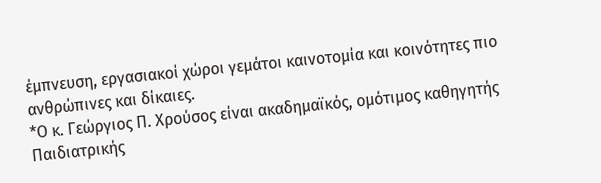έμπνευση, εργασιακοί χώροι γεμάτοι καινοτομία και κοινότητες πιο ανθρώπινες και δίκαιες.
*Ο κ. Γεώργιος Π. Χρούσος είναι ακαδημαϊκός, ομότιμος καθηγητής Παιδιατρικής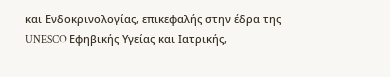και Ενδοκρινολογίας, επικεφαλής στην έδρα της UNESCO Εφηβικής Υγείας και Ιατρικής,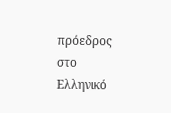πρόεδρος στο Ελληνικό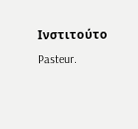Ινστιτούτο Pasteur.